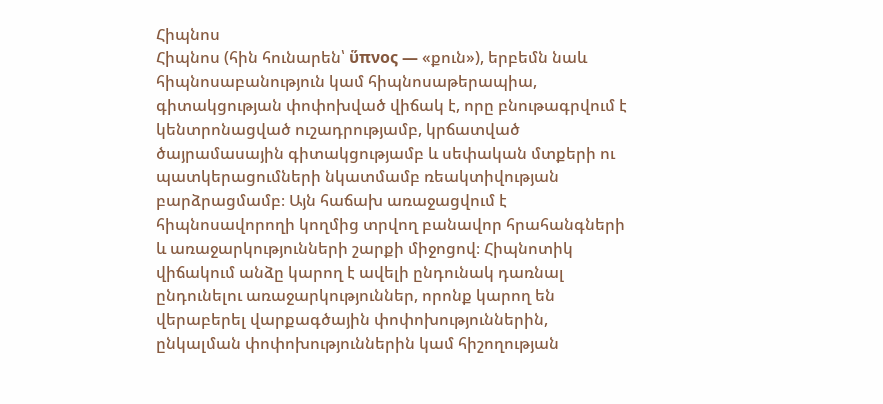Հիպնոս
Հիպնոս (հին հունարեն՝ ὕπνος — «քուն»), երբեմն նաև հիպնոսաբանություն կամ հիպնոսաթերապիա, գիտակցության փոփոխված վիճակ է, որը բնութագրվում է կենտրոնացված ուշադրությամբ, կրճատված ծայրամասային գիտակցությամբ և սեփական մտքերի ու պատկերացումների նկատմամբ ռեակտիվության բարձրացմամբ։ Այն հաճախ առաջացվում է հիպնոսավորողի կողմից տրվող բանավոր հրահանգների և առաջարկությունների շարքի միջոցով։ Հիպնոտիկ վիճակում անձը կարող է ավելի ընդունակ դառնալ ընդունելու առաջարկություններ, որոնք կարող են վերաբերել վարքագծային փոփոխություններին, ընկալման փոփոխություններին կամ հիշողության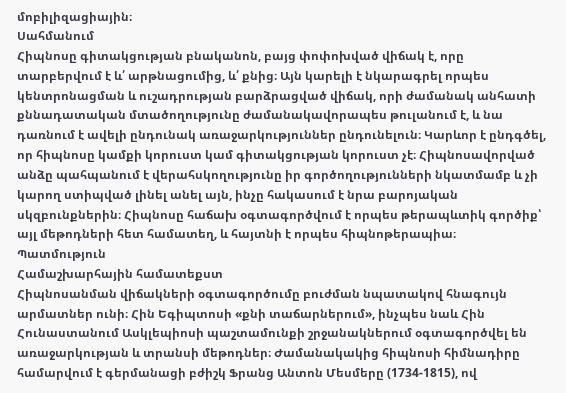մոբիլիզացիային։
Սահմանում
Հիպնոսը գիտակցության բնականոն, բայց փոփոխված վիճակ է, որը տարբերվում է և՛ արթնացումից, և՛ քնից։ Այն կարելի է նկարագրել որպես կենտրոնացման և ուշադրության բարձրացված վիճակ, որի ժամանակ անհատի քննադատական մտածողությունը ժամանակավորապես թուլանում է, և նա դառնում է ավելի ընդունակ առաջարկություններ ընդունելուն։ Կարևոր է ընդգծել, որ հիպնոսը կամքի կորուստ կամ գիտակցության կորուստ չէ։ Հիպնոսավորված անձը պահպանում է վերահսկողությունը իր գործողությունների նկատմամբ և չի կարող ստիպված լինել անել այն, ինչը հակասում է նրա բարոյական սկզբունքներին։ Հիպնոսը հաճախ օգտագործվում է որպես թերապևտիկ գործիք՝ այլ մեթոդների հետ համատեղ, և հայտնի է որպես հիպնոթերապիա։
Պատմություն
Համաշխարհային համատեքստ
Հիպնոսանման վիճակների օգտագործումը բուժման նպատակով հնագույն արմատներ ունի։ Հին Եգիպտոսի «քնի տաճարներում», ինչպես նաև Հին Հունաստանում Ասկլեպիոսի պաշտամունքի շրջանակներում օգտագործվել են առաջարկության և տրանսի մեթոդներ։ Ժամանակակից հիպնոսի հիմնադիրը համարվում է գերմանացի բժիշկ Ֆրանց Անտոն Մեսմերը (1734-1815), ով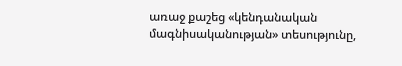առաջ քաշեց «կենդանական մագնիսականության» տեսությունը,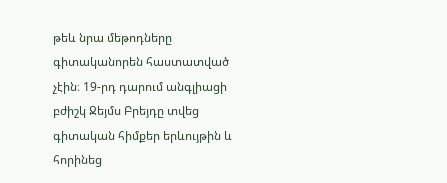թեև նրա մեթոդները գիտականորեն հաստատված չէին։ 19-րդ դարում անգլիացի բժիշկ Ջեյմս Բրեյդը տվեց գիտական հիմքեր երևույթին և հորինեց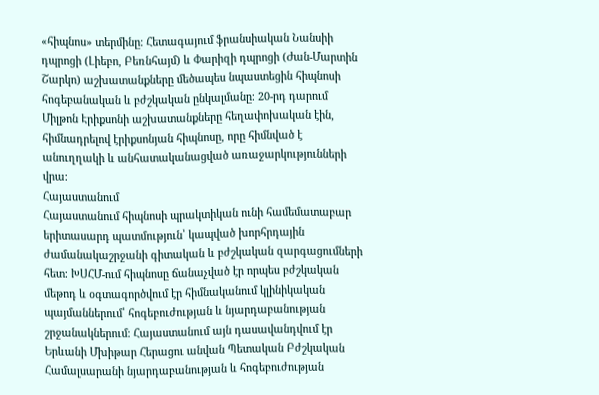«հիպնոս» տերմինը։ Հետագայում ֆրանսիական Նանսիի դպրոցի (Լիեբո, Բեռնհայմ) և Փարիզի դպրոցի (Ժան-Մարտին Շարկո) աշխատանքները մեծապես նպաստեցին հիպնոսի հոգեբանական և բժշկական ընկալմանը։ 20-րդ դարում Միլթոն Էրիքսոնի աշխատանքները հեղափոխական էին, հիմնադրելով էրիքսոնյան հիպնոսը, որը հիմնված է անուղղակի և անհատականացված առաջարկությունների վրա։
Հայաստանում
Հայաստանում հիպնոսի պրակտիկան ունի համեմատաբար երիտասարդ պատմություն՝ կապված խորհրդային ժամանակաշրջանի գիտական և բժշկական զարգացումների հետ։ ԽՍՀՄ-ում հիպնոսը ճանաչված էր որպես բժշկական մեթոդ և օգտագործվում էր հիմնականում կլինիկական պայմաններում՝ հոգեբուժության և նյարդաբանության շրջանակներում։ Հայաստանում այն դասավանդվում էր Երևանի Մխիթար Հերացու անվան Պետական Բժշկական Համալսարանի նյարդաբանության և հոգեբուժության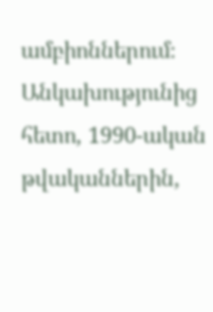ամբիոններում։ Անկախությունից հետո, 1990-ական թվականներին,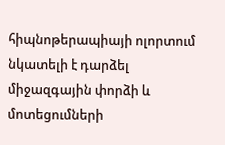հիպնոթերապիայի ոլորտում նկատելի է դարձել միջազգային փորձի և մոտեցումների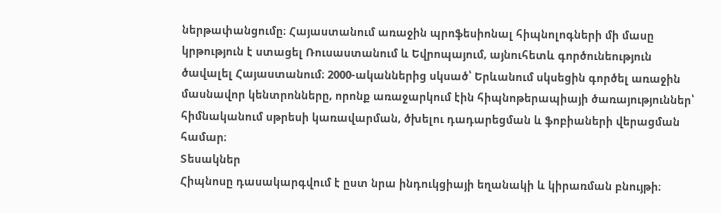ներթափանցումը։ Հայաստանում առաջին պրոֆեսիոնալ հիպնոլոգների մի մասը կրթություն է ստացել Ռուսաստանում և Եվրոպայում, այնուհետև գործունեություն ծավալել Հայաստանում։ 2000-ականներից սկսած՝ Երևանում սկսեցին գործել առաջին մասնավոր կենտրոնները, որոնք առաջարկում էին հիպնոթերապիայի ծառայություններ՝ հիմնականում սթրեսի կառավարման, ծխելու դադարեցման և ֆոբիաների վերացման համար։
Տեսակներ
Հիպնոսը դասակարգվում է ըստ նրա ինդուկցիայի եղանակի և կիրառման բնույթի։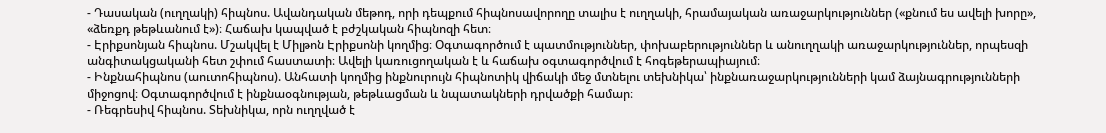- Դասական (ուղղակի) հիպնոս. Ավանդական մեթոդ, որի դեպքում հիպնոսավորողը տալիս է ուղղակի, հրամայական առաջարկություններ («քնում ես ավելի խորը», «ձեռքդ թեթևանում է»)։ Հաճախ կապված է բժշկական հիպնոզի հետ։
- Էրիքսոնյան հիպնոս. Մշակվել է Միլթոն Էրիքսոնի կողմից։ Օգտագործում է պատմություններ, փոխաբերություններ և անուղղակի առաջարկություններ, որպեսզի անգիտակցականի հետ շփում հաստատի։ Ավելի կառուցողական է և հաճախ օգտագործվում է հոգեթերապիայում։
- Ինքնահիպնոս (աուտոհիպնոս). Անհատի կողմից ինքնուրույն հիպնոտիկ վիճակի մեջ մտնելու տեխնիկա՝ ինքնառաջարկությունների կամ ձայնագրությունների միջոցով։ Օգտագործվում է ինքնաօգնության, թեթևացման և նպատակների դրվածքի համար։
- Ռեգրեսիվ հիպնոս. Տեխնիկա, որն ուղղված է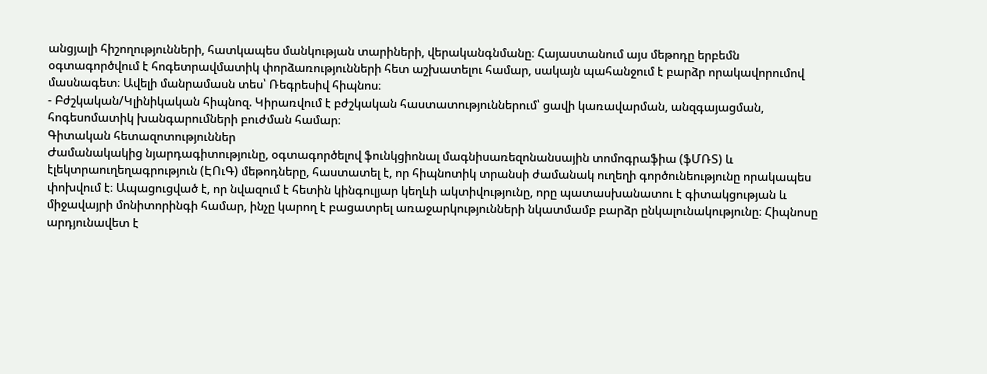անցյալի հիշողությունների, հատկապես մանկության տարիների, վերականգնմանը։ Հայաստանում այս մեթոդը երբեմն օգտագործվում է հոգետրավմատիկ փորձառությունների հետ աշխատելու համար, սակայն պահանջում է բարձր որակավորումով մասնագետ։ Ավելի մանրամասն տես՝ Ռեգրեսիվ հիպնոս։
- Բժշկական/Կլինիկական հիպնոզ. Կիրառվում է բժշկական հաստատություններում՝ ցավի կառավարման, անզգայացման, հոգեսոմատիկ խանգարումների բուժման համար։
Գիտական հետազոտություններ
Ժամանակակից նյարդագիտությունը, օգտագործելով ֆունկցիոնալ մագնիսառեզոնանսային տոմոգրաֆիա (ֆՄՌՏ) և էլեկտրաուղեղագրություն (ԷՈւԳ) մեթոդները, հաստատել է, որ հիպնոտիկ տրանսի ժամանակ ուղեղի գործունեությունը որակապես փոխվում է։ Ապացուցված է, որ նվազում է հետին կինգուլյար կեղևի ակտիվությունը, որը պատասխանատու է գիտակցության և միջավայրի մոնիտորինգի համար, ինչը կարող է բացատրել առաջարկությունների նկատմամբ բարձր ընկալունակությունը։ Հիպնոսը արդյունավետ է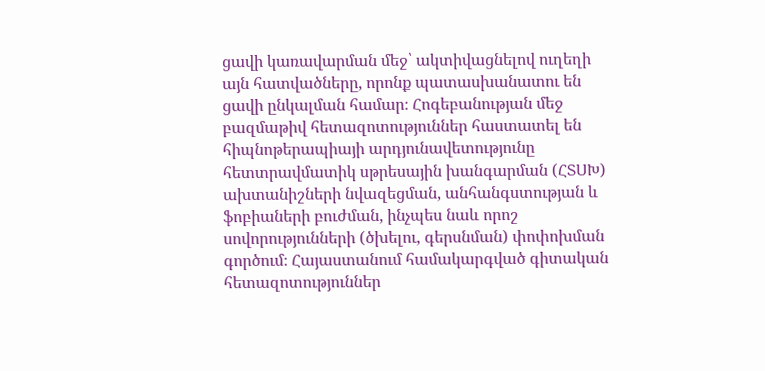ցավի կառավարման մեջ՝ ակտիվացնելով ուղեղի այն հատվածները, որոնք պատասխանատու են ցավի ընկալման համար։ Հոգեբանության մեջ բազմաթիվ հետազոտություններ հաստատել են հիպնոթերապիայի արդյունավետությունը հետտրավմատիկ սթրեսային խանգարման (ՀՏՍԽ) ախտանիշների նվազեցման, անհանգստության և ֆոբիաների բուժման, ինչպես նաև որոշ սովորությունների (ծխելու, գերսնման) փոփոխման գործում։ Հայաստանում համակարգված գիտական հետազոտություններ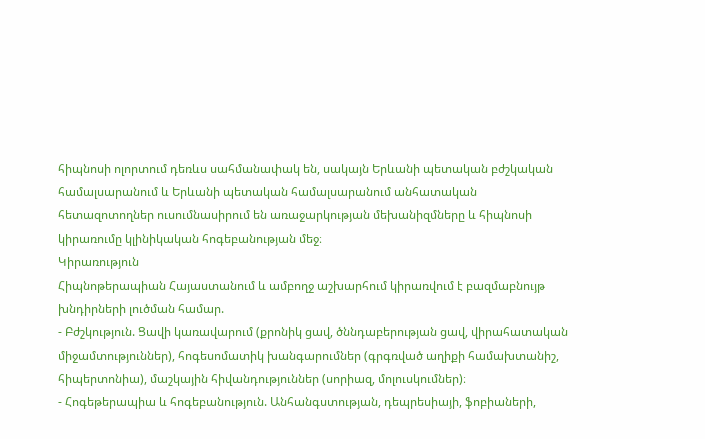հիպնոսի ոլորտում դեռևս սահմանափակ են, սակայն Երևանի պետական բժշկական համալսարանում և Երևանի պետական համալսարանում անհատական հետազոտողներ ուսումնասիրում են առաջարկության մեխանիզմները և հիպնոսի կիրառումը կլինիկական հոգեբանության մեջ։
Կիրառություն
Հիպնոթերապիան Հայաստանում և ամբողջ աշխարհում կիրառվում է բազմաբնույթ խնդիրների լուծման համար.
- Բժշկություն. Ցավի կառավարում (քրոնիկ ցավ, ծննդաբերության ցավ, վիրահատական միջամտություններ), հոգեսոմատիկ խանգարումներ (գրգռված աղիքի համախտանիշ, հիպերտոնիա), մաշկային հիվանդություններ (սորիազ, մոլուսկումներ)։
- Հոգեթերապիա և հոգեբանություն. Անհանգստության, դեպրեսիայի, ֆոբիաների,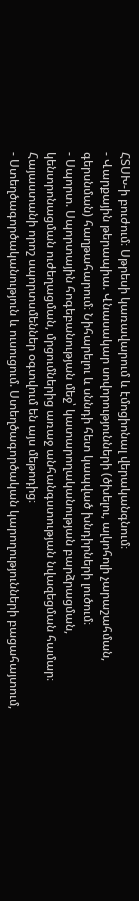ՀՏՍԽ-ի բուժում։ Սթրեսի կառավարում և էմոցիոնալ վերականգնում։
- Վարքային թերապիա. Վնասակար սովորությունների (ծխելու, ալկոհոլի չարաշահման, գերսնման) հաղթահարում։ Նիհարելու և սննդի հետ կապված խնդիրների լուծում։
- Սպորտ. Սպորտային հոգեբանության մեջ՝ կատարողականության բարձրացման, կենտրոնացման ուժեղացման, մրցումներից առաջ անհանգստության նվազեցման համար։ Հայաստանի որոշ սպորտսմեններ օգտվում են այս մեթոդից։
- Ստեղծագործականություն և ուսուցում. Ստեղծագործական կարողությունների բացահայտում,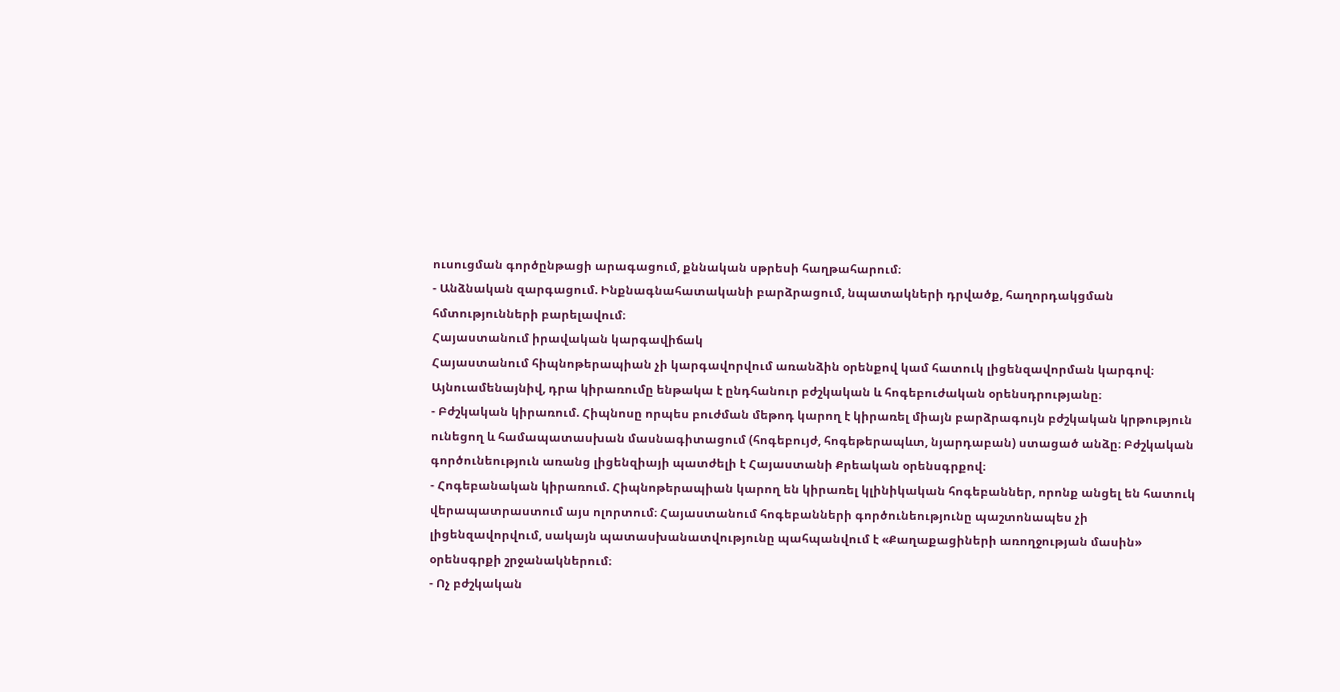ուսուցման գործընթացի արագացում, քննական սթրեսի հաղթահարում։
- Անձնական զարգացում. Ինքնագնահատականի բարձրացում, նպատակների դրվածք, հաղորդակցման հմտությունների բարելավում։
Հայաստանում իրավական կարգավիճակ
Հայաստանում հիպնոթերապիան չի կարգավորվում առանձին օրենքով կամ հատուկ լիցենզավորման կարգով։ Այնուամենայնիվ, դրա կիրառումը ենթակա է ընդհանուր բժշկական և հոգեբուժական օրենսդրությանը։
- Բժշկական կիրառում. Հիպնոսը որպես բուժման մեթոդ կարող է կիրառել միայն բարձրագույն բժշկական կրթություն ունեցող և համապատասխան մասնագիտացում (հոգեբույժ, հոգեթերապևտ, նյարդաբան) ստացած անձը։ Բժշկական գործունեություն առանց լիցենզիայի պատժելի է Հայաստանի Քրեական օրենսգրքով։
- Հոգեբանական կիրառում. Հիպնոթերապիան կարող են կիրառել կլինիկական հոգեբաններ, որոնք անցել են հատուկ վերապատրաստում այս ոլորտում։ Հայաստանում հոգեբանների գործունեությունը պաշտոնապես չի լիցենզավորվում, սակայն պատասխանատվությունը պահպանվում է «Քաղաքացիների առողջության մասին» օրենսգրքի շրջանակներում։
- Ոչ բժշկական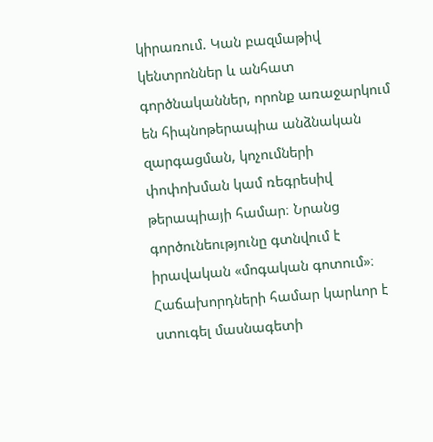կիրառում. Կան բազմաթիվ կենտրոններ և անհատ գործնականներ, որոնք առաջարկում են հիպնոթերապիա անձնական զարգացման, կոչումների փոփոխման կամ ռեգրեսիվ թերապիայի համար։ Նրանց գործունեությունը գտնվում է իրավական «մոգական գոտում»։ Հաճախորդների համար կարևոր է ստուգել մասնագետի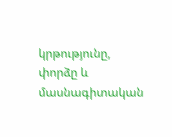կրթությունը, փորձը և մասնագիտական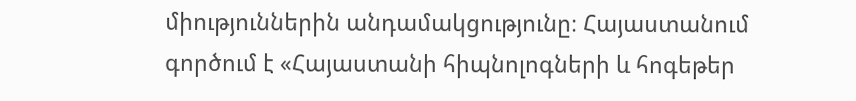միություններին անդամակցությունը։ Հայաստանում գործում է «Հայաստանի հիպնոլոգների և հոգեթեր